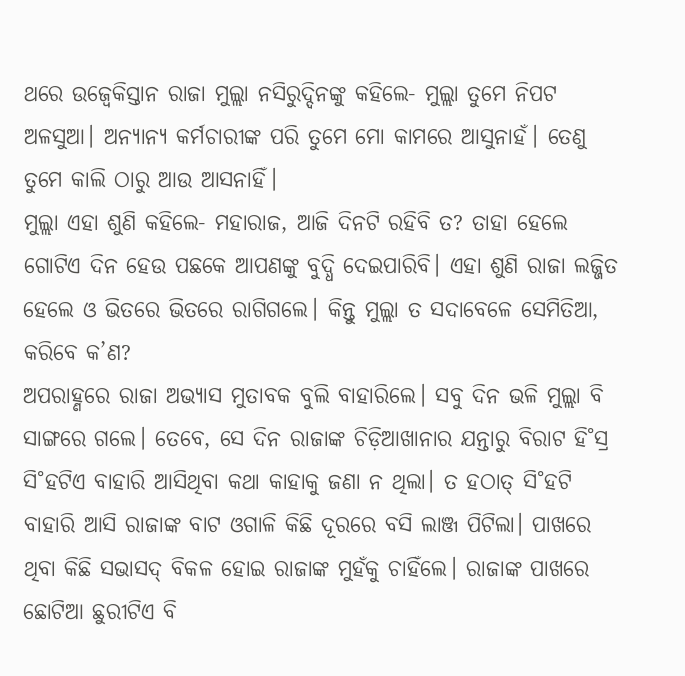ଥରେ ଉଜ୍ବେକିସ୍ତାନ ରାଜା ମୁଲ୍ଲା ନସିରୁଦ୍ଦିନଙ୍କୁ କହିଲେ- ମୁଲ୍ଲା ତୁମେ ନିପଟ ଅଳସୁଆ। ଅନ୍ୟାନ୍ୟ କର୍ମଚାରୀଙ୍କ ପରି ତୁମେ ମୋ କାମରେ ଆସୁନାହଁ। ତେଣୁ ତୁମେ କାଲି ଠାରୁ ଆଉ ଆସନାହିଁ।
ମୁଲ୍ଲା ଏହା ଶୁଣି କହିଲେ- ମହାରାଜ, ଆଜି ଦିନଟି ରହିବି ତ? ତାହା ହେଲେ ଗୋଟିଏ ଦିନ ହେଉ ପଛକେ ଆପଣଙ୍କୁ ବୁଦ୍ଧି ଦେଇପାରିବି। ଏହା ଶୁଣି ରାଜା ଲଜ୍ଜିତ ହେଲେ ଓ ଭିତରେ ଭିତରେ ରାଗିଗଲେ। କିନ୍ତୁ ମୁଲ୍ଲା ତ ସଦାବେଳେ ସେମିତିଆ, କରିବେ କ’ଣ?
ଅପରାହ୍ଣରେ ରାଜା ଅଭ୍ୟାସ ମୁତାବକ ବୁଲି ବାହାରିଲେ। ସବୁ ଦିନ ଭଳି ମୁଲ୍ଲା ବି ସାଙ୍ଗରେ ଗଲେ। ତେବେ, ସେ ଦିନ ରାଜାଙ୍କ ଚିଡ଼ିଆଖାନାର ଯନ୍ତାରୁ ବିରାଟ ହି˚ସ୍ର ସି˚ହଟିଏ ବାହାରି ଆସିଥିବା କଥା କାହାକୁ ଜଣା ନ ଥିଲା। ତ ହଠାତ୍ ସି˚ହଟି ବାହାରି ଆସି ରାଜାଙ୍କ ବାଟ ଓଗାଳି କିଛି ଦୂରରେ ବସି ଲାଞ୍ଜ ପିଟିଲା। ପାଖରେ ଥିବା କିଛି ସଭାସଦ୍ ବିକଳ ହୋଇ ରାଜାଙ୍କ ମୁହଁକୁ ଚାହିଁଲେ। ରାଜାଙ୍କ ପାଖରେ ଛୋଟିଆ ଛୁରୀଟିଏ ବି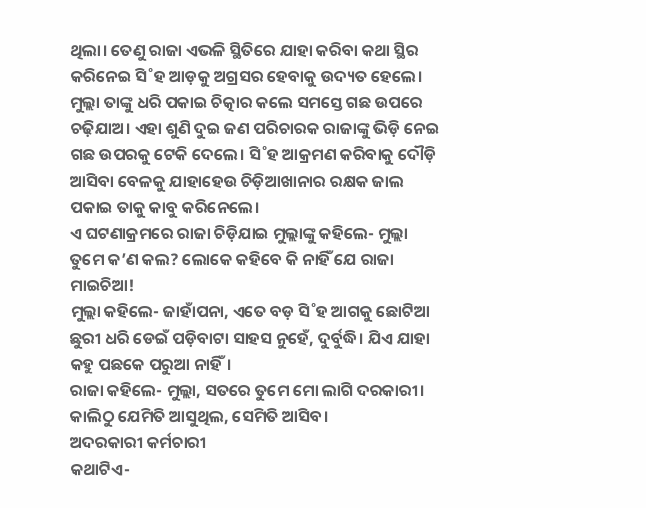ଥିଲା। ତେଣୁ ରାଜା ଏଭଳି ସ୍ଥିତିରେ ଯାହା କରିବା କଥା ସ୍ଥିର କରିନେଇ ସି˚ହ ଆଡ଼କୁ ଅଗ୍ରସର ହେବାକୁ ଉଦ୍ୟତ ହେଲେ। ମୁଲ୍ଲା ତାଙ୍କୁ ଧରି ପକାଇ ଚିତ୍କାର କଲେ ସମସ୍ତେ ଗଛ ଉପରେ ଚଢ଼ିଯାଅ। ଏହା ଶୁଣି ଦୁଇ ଜଣ ପରିଚାରକ ରାଜାଙ୍କୁ ଭିଡ଼ି ନେଇ ଗଛ ଉପରକୁ ଟେକି ଦେଲେ। ସି˚ହ ଆକ୍ରମଣ କରିବାକୁ ଦୌଡ଼ି ଆସିବା ବେଳକୁ ଯାହାହେଉ ଚିଡ଼ିଆଖାନାର ରକ୍ଷକ ଜାଲ ପକାଇ ତାକୁ କାବୁ କରିନେଲେ।
ଏ ଘଟଣାକ୍ରମରେ ରାଜା ଚିଡ଼ିଯାଇ ମୁଲ୍ଲାଙ୍କୁ କହିଲେ- ମୁଲ୍ଲା ତୁମେ କ’ଣ କଲ? ଲୋକେ କହିବେ କି ନାହିଁ ଯେ ରାଜା ମାଇଚିଆ!
ମୁଲ୍ଲା କହିଲେ- ଜାହାଁପନା, ଏତେ ବଡ଼ ସି˚ହ ଆଗକୁ ଛୋଟିଆ ଛୁରୀ ଧରି ଡେଇଁ ପଡ଼ିବାଟା ସାହସ ନୁହେଁ, ଦୁର୍ବୁଦ୍ଧି। ଯିଏ ଯାହା କହୁ ପଛକେ ପରୁଆ ନାହିଁ।
ରାଜା କହିଲେ- ମୁଲ୍ଲା, ସତରେ ତୁମେ ମୋ ଲାଗି ଦରକାରୀ। କାଲିଠୁ ଯେମିତି ଆସୁଥିଲ, ସେମିତି ଆସିବ।
ଅଦରକାରୀ କର୍ମଚାରୀ
କଥାଟିଏ-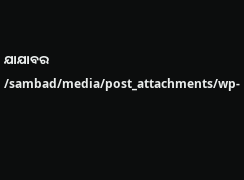ଯାଯାବର
/sambad/media/post_attachments/wp-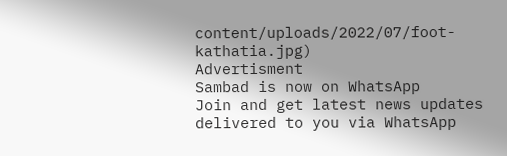content/uploads/2022/07/foot-kathatia.jpg)
Advertisment
Sambad is now on WhatsApp
Join and get latest news updates delivered to you via WhatsApp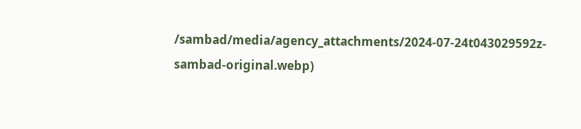/sambad/media/agency_attachments/2024-07-24t043029592z-sambad-original.webp)